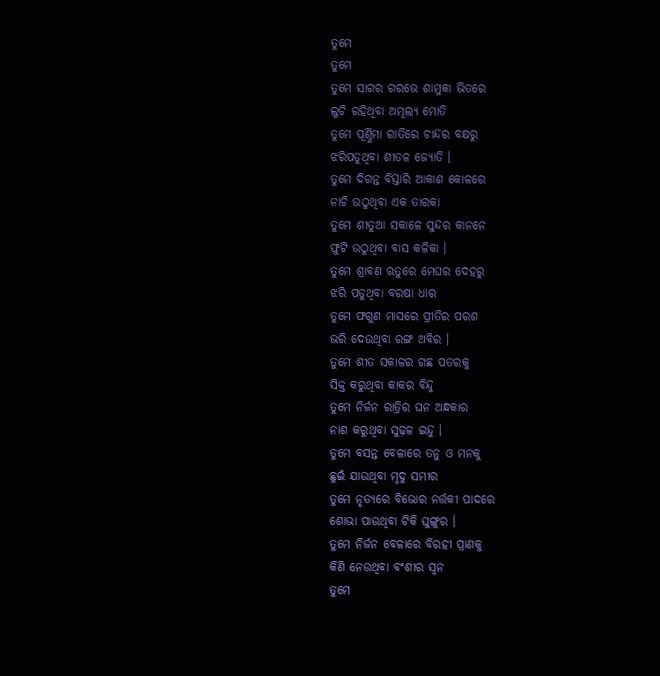ତୁମେ
ତୁମେ
ତୁମେ ସାଗର ଗରଭେ ଶାମୁକା ଭିତରେ
ଲୁଚି ରହିଥିବା ଅମୂଲ୍ୟ ମୋତି
ତୁମେ ପୂର୍ଣ୍ଣିମା ରାତିରେ ଚାନ୍ଦର ବକ୍ଷରୁ
ଝରିପଡୁଥିବା ଶୀତଳ ଜ୍ୟୋତି ।
ତୁମେ ଦିଗନ୍ତ ବିସ୍ତାରି ଆକାଶ କୋଳରେ
ନାଚି ଉଠୁଥିବା ଏକ ତାରକା
ତୁମେ ଶୀତୁଆ ସକାଳେ ସୁନ୍ଦର କାନନେ
ଫୁଟି ଉଠୁଥିବା ବାସ କଳିକା ।
ତୁମେ ଶ୍ରାବଣ ଋତୁରେ ମେଘର ଦେହରୁ
ଝରି ପଡୁଥିବା ବରଷା ଧାର
ତୁମେ ଫଗୁଣ ମାସରେ ପ୍ରୀତିର ପରଶ
ଭରି ଦେଉଥିବା ରଙ୍ଗ ଅବିର ।
ତୁମେ ଶୀତ ସକାଳର ଗଛ ପତରକୁ
ସିକ୍ତ କରୁଥିବା କାକର ବିନ୍ଦୁ
ତୁମେ ନିର୍ଜନ ରାତ୍ରିର ଘନ ଅନ୍ଧକାର
ନାଶ କରୁଥିବା ସୁଢ଼ଳ ଇନ୍ଦୁ ।
ତୁମେ ବସନ୍ତ ବେଳାରେ ତନୁ ଓ ମନକୁ
ଛୁଇଁ ଯାଉଥିବା ମୃଦୁ ସମୀର
ତୁମେ ନୃତ୍ୟରେ ବିଭୋର ନର୍ତ୍ତକୀ ପାଦରେ
ଶୋଭା ପାଉଥିବା ଟିକି ଘୁଙ୍ଗୁର ।
ତୁମେ ନିର୍ଜନ ବେଳାରେ ବିରହୀ ପ୍ରାଣକୁ
କିଣି ନେଉଥିବା ବଂଶୀର ସ୍ଵନ
ତୁମେ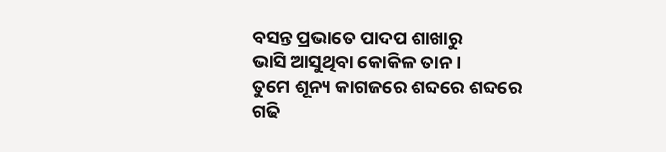ବସନ୍ତ ପ୍ରଭାତେ ପାଦପ ଶାଖାରୁ
ଭାସି ଆସୁଥିବା କୋକିଳ ତାନ ।
ତୁମେ ଶୂନ୍ୟ କାଗଜରେ ଶବ୍ଦରେ ଶବ୍ଦରେ
ଗଢି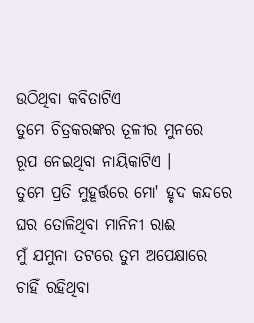ଉଠିଥିବା କବିତାଟିଏ
ତୁମେ ଚିତ୍ରକରଙ୍କର ତୂଳୀର ମୁନରେ
ରୂପ ନେଇଥିବା ନାୟିକାଟିଏ ।
ତୁମେ ପ୍ରତି ମୁହୂର୍ତ୍ତରେ ମୋ' ହୃଦ କନ୍ଦରେ
ଘର ତୋଳିଥିବା ମାନିନୀ ରାଈ
ମୁଁ ଯମୁନା ତଟରେ ତୁମ ଅପେକ୍ଷାରେ
ଚାହିଁ ରହିଥିବା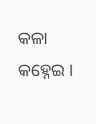କଳା କହ୍ନେଇ ।